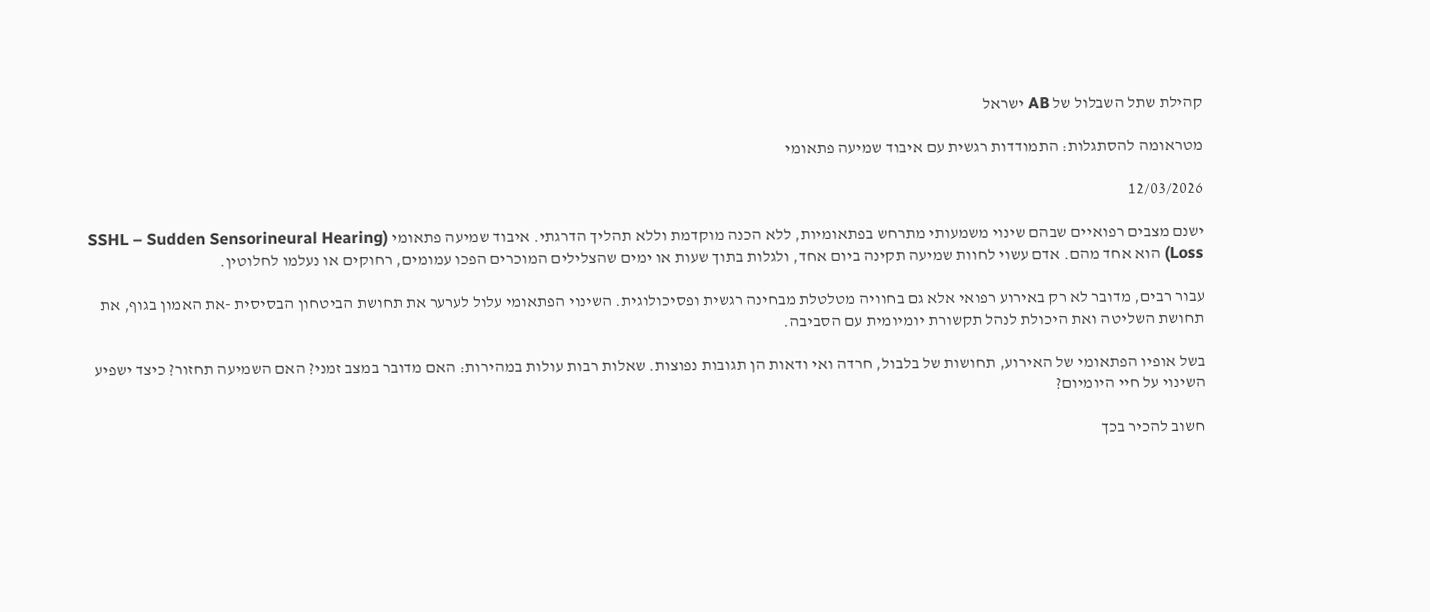קהילת שתל השבלול של AB ישראל

מטראומה להסתגלות: התמודדות רגשית עם איבוד שמיעה פתאומי

12/03/2026

ישנם מצבים רפואיים שבהם שינוי משמעותי מתרחש בפתאומיות, ללא הכנה מוקדמת וללא תהליך הדרגתי. איבוד שמיעה פתאומי (SSHL – Sudden Sensorineural Hearing Loss) הוא אחד מהם. אדם עשוי לחוות שמיעה תקינה ביום אחד, ולגלות בתוך שעות או ימים שהצלילים המוכרים הפכו עמומים, רחוקים או נעלמו לחלוטין.

עבור רבים, מדובר לא רק באירוע רפואי אלא גם בחוויה מטלטלת מבחינה רגשית ופסיכולוגית. השינוי הפתאומי עלול לערער את תחושת הביטחון הבסיסית -את האמון בגוף, את תחושת השליטה ואת היכולת לנהל תקשורת יומיומית עם הסביבה.

בשל אופיו הפתאומי של האירוע, תחושות של בלבול, חרדה ואי ודאות הן תגובות נפוצות. שאלות רבות עולות במהירות: האם מדובר במצב זמני? האם השמיעה תחזור? כיצד ישפיע השינוי על חיי היומיום?

חשוב להכיר בכך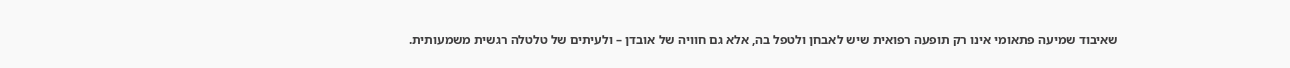שאיבוד שמיעה פתאומי אינו רק תופעה רפואית שיש לאבחן ולטפל בה, אלא גם חוויה של אובדן – ולעיתים של טלטלה רגשית משמעותית.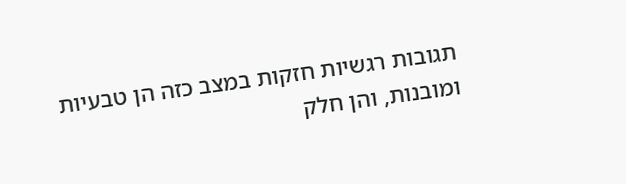תגובות רגשיות חזקות במצב כזה הן טבעיות ומובנות, והן חלק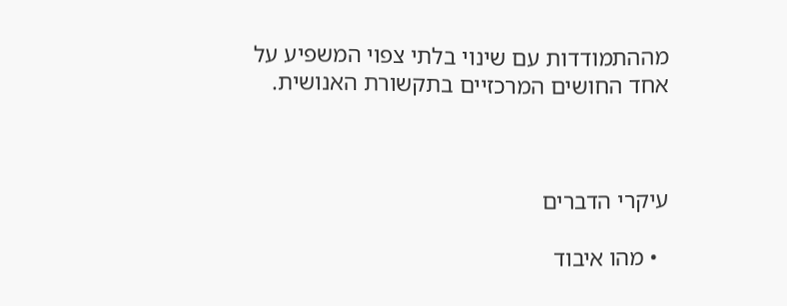מההתמודדות עם שינוי בלתי צפוי המשפיע על אחד החושים המרכזיים בתקשורת האנושית.



עיקרי הדברים

  • מהו איבוד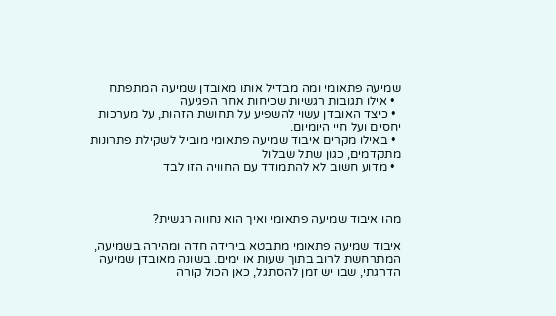שמיעה פתאומי ומה מבדיל אותו מאובדן שמיעה המתפתח
  • אילו תגובות רגשיות שכיחות אחר הפגיעה
  • כיצד האובדן עשוי להשפיע על תחושת הזהות, על מערכות יחסים ועל חיי היומיום.
  • באילו מקרים איבוד שמיעה פתאומי מוביל לשקילת פתרונות מתקדמים, כגון שתל שבלול
  • מדוע חשוב לא להתמודד עם החוויה הזו לבד



מהו איבוד שמיעה פתאומי ואיך הוא נחווה רגשית?

איבוד שמיעה פתאומי מתבטא בירידה חדה ומהירה בשמיעה, המתרחשת לרוב בתוך שעות או ימים. בשונה מאובדן שמיעה הדרגתי, שבו יש זמן להסתגל, כאן הכול קורה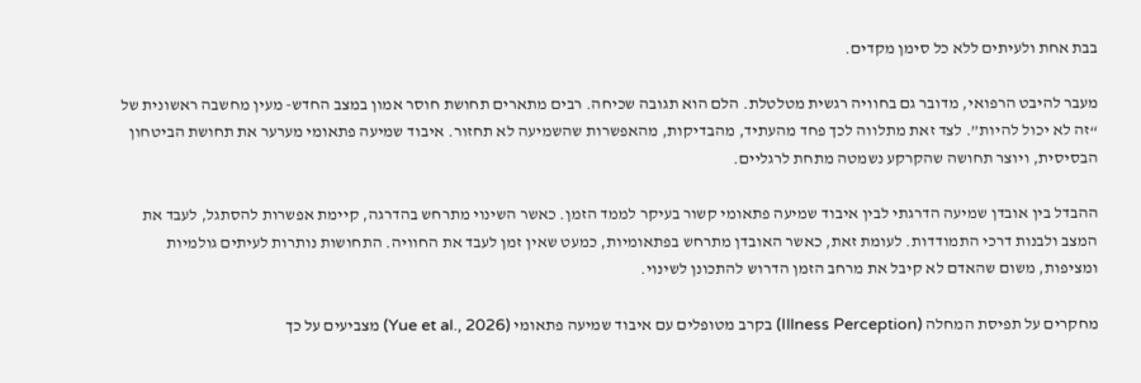בבת אחת ולעיתים ללא כל סימן מקדים.

מעבר להיבט הרפואי, מדובר גם בחוויה רגשית מטלטלת. הלם הוא תגובה שכיחה. רבים מתארים תחושת חוסר אמון במצב החדש- מעין מחשבה ראשונית של “זה לא יכול להיות”. לצד זאת מתלווה לכך פחד מהעתיד, מהבדיקות, מהאפשרות שהשמיעה לא תחזור. איבוד שמיעה פתאומי מערער את תחושת הביטחון הבסיסית, ויוצר תחושה שהקרקע נשמטה מתחת לרגליים.

ההבדל בין אובדן שמיעה הדרגתי לבין איבוד שמיעה פתאומי קשור בעיקר לממד הזמן. כאשר השינוי מתרחש בהדרגה, קיימת אפשרות להסתגל, לעבד את המצב ולבנות דרכי התמודדות. לעומת זאת, כאשר האובדן מתרחש בפתאומיות, כמעט שאין זמן לעבד את החוויה. התחושות נותרות לעיתים גולמיות ומציפות, משום שהאדם לא קיבל את מרחב הזמן הדרוש להתכונן לשינוי.

מחקרים על תפיסת המחלה (Illness Perception) בקרב מטופלים עם איבוד שמיעה פתאומי (Yue et al., 2026) מצביעים על כך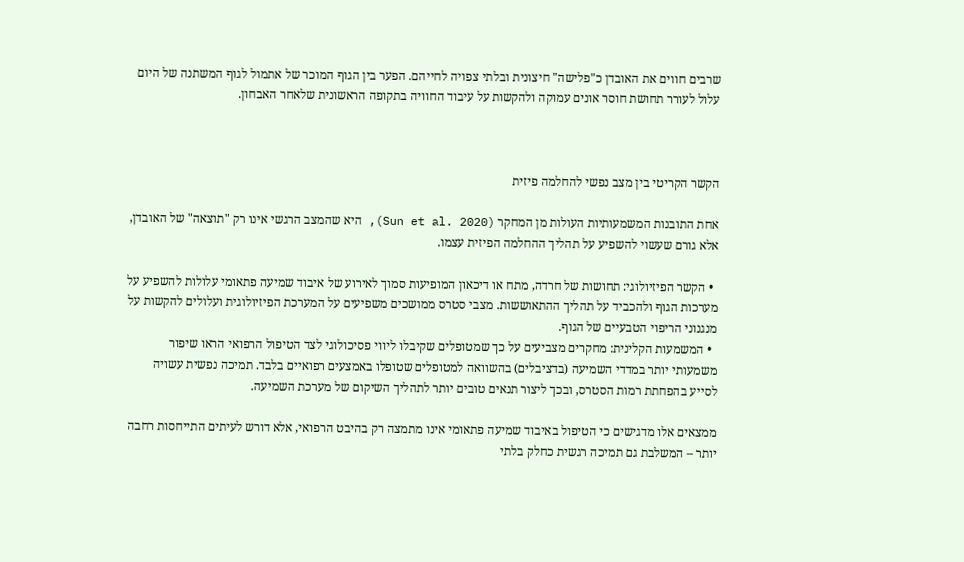שרבים חווים את האובדן כ"פלישה" חיצונית ובלתי צפויה לחייהם. הפער בין הגוף המוכר של אתמול לגוף המשתנה של היום עלול לעורר תחושת חוסר אונים עמוקה ולהקשות על עיבוד החוויה בתקופה הראשונית שלאחר האבחון.



הקשר הקריטי בין מצב נפשי להחלמה פיזית

אחת התובנות המשמעותיות העולות מן המחקר (Sun et al. 2020), היא שהמצב הרגשי אינו רק "תוצאה" של האובדן, אלא גורם שעשוי להשפיע על תהליך ההחלמה הפיזית עצמו.

  • הקשר הפיזיולוגי: תחושות של חרדה, מתח או דיכאון המופיעות סמוך לאירוע של איבוד שמיעה פתאומי עלולות להשפיע על מערכות הגוף ולהכביד על תהליך ההתאוששות. מצבי סטרס ממושכים משפיעים על המערכת הפיזיולוגית ועלולים להקשות על מנגנוני הריפוי הטבעיים של הגוף.
  • המשמעות הקלינית: מחקרים מצביעים על כך שמטופלים שקיבלו ליווי פסיכולוגי לצד הטיפול הרפואי הראו שיפור משמעותי יותר במדדי השמיעה (בדציבלים) בהשוואה למטופלים שטופלו באמצעים רפואיים בלבד. תמיכה נפשית עשויה לסייע בהפחתת רמות הסטרס, ובכך ליצור תנאים טובים יותר לתהליך השיקום של מערכת השמיעה.

ממצאים אלו מדגישים כי הטיפול באיבוד שמיעה פתאומי אינו מתמצה רק בהיבט הרפואי, אלא דורש לעיתים התייחסות רחבה יותר – המשלבת גם תמיכה רגשית כחלק בלתי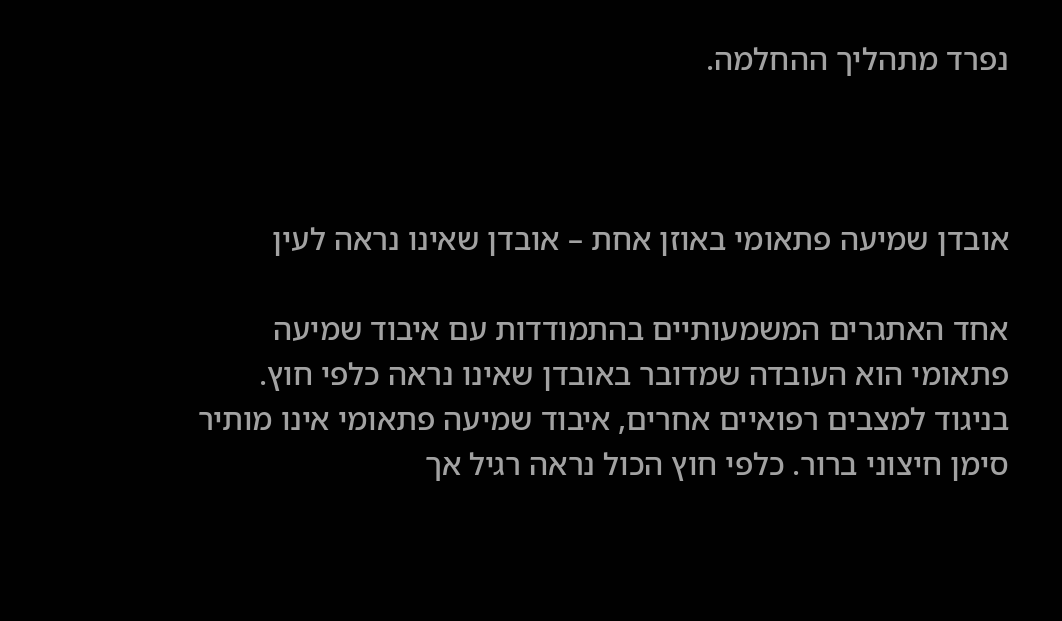נפרד מתהליך ההחלמה.



אובדן שמיעה פתאומי באוזן אחת – אובדן שאינו נראה לעין

אחד האתגרים המשמעותיים בהתמודדות עם איבוד שמיעה פתאומי הוא העובדה שמדובר באובדן שאינו נראה כלפי חוץ. בניגוד למצבים רפואיים אחרים, איבוד שמיעה פתאומי אינו מותיר סימן חיצוני ברור. כלפי חוץ הכול נראה רגיל אך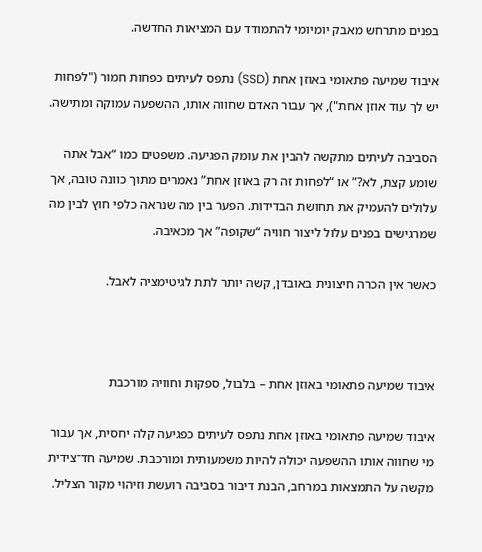בפנים מתרחש מאבק יומיומי להתמודד עם המציאות החדשה.

איבוד שמיעה פתאומי באוזן אחת (SSD) נתפס לעיתים כפחות חמור ("לפחות יש לך עוד אוזן אחת"), אך עבור האדם שחווה אותו, ההשפעה עמוקה ומתישה.

הסביבה לעיתים מתקשה להבין את עומק הפגיעה. משפטים כמו “אבל אתה שומע קצת, לא?” או “לפחות זה רק באוזן אחת” נאמרים מתוך כוונה טובה, אך עלולים להעמיק את תחושת הבדידות. הפער בין מה שנראה כלפי חוץ לבין מה שמרגישים בפנים עלול ליצור חוויה “שקופה” אך מכאיבה.

כאשר אין הכרה חיצונית באובדן, קשה יותר לתת לגיטימציה לאבל.



איבוד שמיעה פתאומי באוזן אחת – בלבול, ספקות וחוויה מורכבת

איבוד שמיעה פתאומי באוזן אחת נתפס לעיתים כפגיעה קלה יחסית, אך עבור מי שחווה אותו ההשפעה יכולה להיות משמעותית ומורכבת. שמיעה חד־צידית מקשה על התמצאות במרחב, הבנת דיבור בסביבה רועשת וזיהוי מקור הצליל.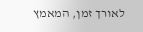לאורך זמן, המאמץ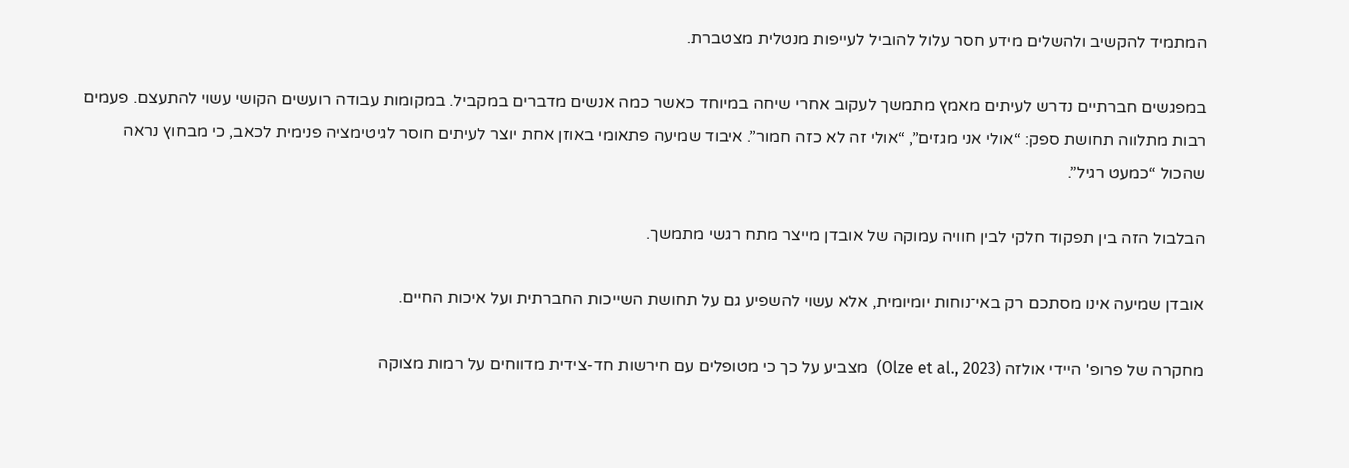המתמיד להקשיב ולהשלים מידע חסר עלול להוביל לעייפות מנטלית מצטברת.

במפגשים חברתיים נדרש לעיתים מאמץ מתמשך לעקוב אחרי שיחה במיוחד כאשר כמה אנשים מדברים במקביל. במקומות עבודה רועשים הקושי עשוי להתעצם. פעמים רבות מתלווה תחושת ספק: “אולי אני מגזים”, “אולי זה לא כזה חמור”. איבוד שמיעה פתאומי באוזן אחת יוצר לעיתים חוסר לגיטימציה פנימית לכאב, כי מבחוץ נראה שהכול “כמעט רגיל”.

הבלבול הזה בין תפקוד חלקי לבין חוויה עמוקה של אובדן מייצר מתח רגשי מתמשך.

אובדן שמיעה אינו מסתכם רק באי־נוחות יומיומית, אלא עשוי להשפיע גם על תחושת השייכות החברתית ועל איכות החיים.

מחקרה של פרופ' היידי אולזה (Olze et al., 2023)  מצביע על כך כי מטופלים עם חירשות חד-צידית מדווחים על רמות מצוקה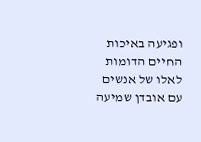ופגיעה באיכות החיים הדומות לאלו של אנשים עם אובדן שמיעה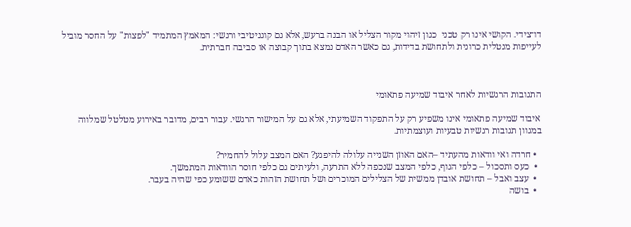דו־צידי. הקושי אינו רק טכני  כגון זיהוי מקור הצליל או הבנה ברעש, אלא גם קוגניטיבי ורגשי: המאמץ המתמיד "לפצות" על החסר מוביל לעייפות מנטלית כרונית ולתחושת בדידות, גם כאשר האדם נמצא בתוך קבוצה או סביבה חברתית.



התגובות הרגשיות לאחר איבוד שמיעה פתאומי

איבוד שמיעה פתאומי אינו משפיע רק על התפקוד השמיעתי, אלא גם על המישור הרגשי. עבור רבים, מדובר באירוע מטלטל שמלווה במגוון תגובות רגשיות טבעיות ועוצמתיות.

  • חרדה ואי וודאות מהעתיד –האם האוזן השנייה עלולה להיפגע? האם המצב עלול להחמיר?
  •  כעס ותסכול – כלפי הגוף, כלפי המצב שנכפה ללא התרעה, ולעיתים גם כלפי חוסר הוודאות המתמשך.
  •  עצב ואבל – תחושת אובדן ממשית של הצלילים המוכרים ושל תחושת הזהות כאדם ששומע כפי שהיה בעבר.
  •  בושה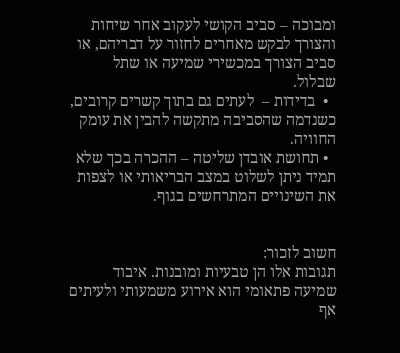ומבוכה – סביב הקושי לעקוב אחר שיחות והצורך לבקש מאחרים לחזור על דבריהם, או סביב הצורך במכשירי שמיעה או שתל שבלול.
  •  בדידות –  לעתים גם בתוך קשרים קרובים, כשנדמה שהסביבה מתקשה להבין את עומק החוויה.
  • תחושת אובדן שליטה – ההכרה בכך שלא תמיד ניתן לשלוט במצב הבריאותי או לצפות את השינויים המתרחשים בגוף.


חשוב לזכור:
תגובות אלו הן טבעיות ומובנות. איבוד שמיעה פתאומי הוא אירוע משמעותי ולעיתים אף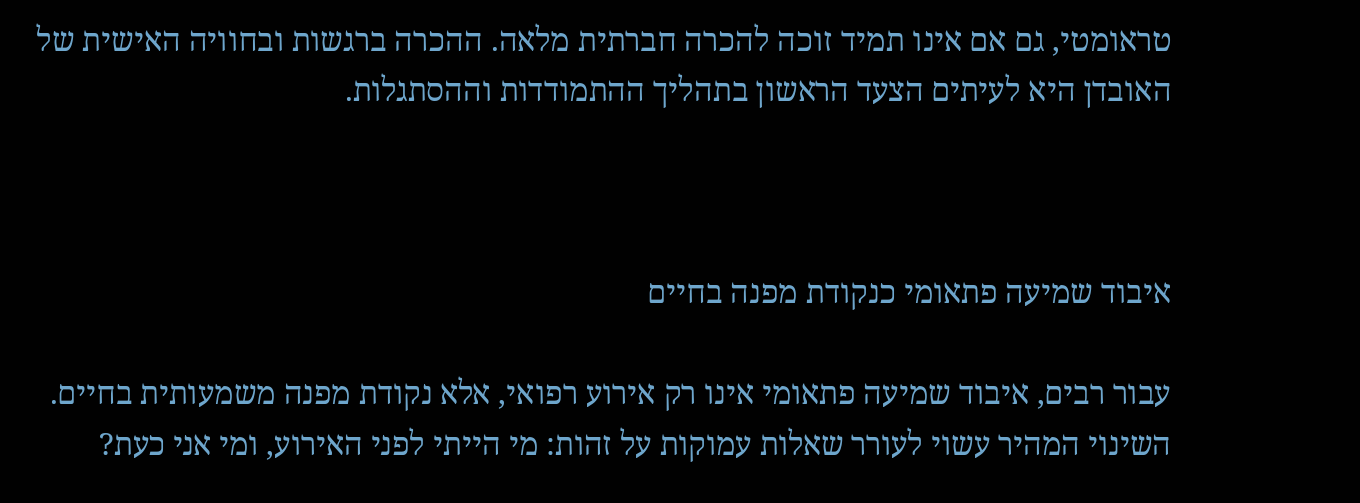טראומטי, גם אם אינו תמיד זוכה להכרה חברתית מלאה. ההכרה ברגשות ובחוויה האישית של האובדן היא לעיתים הצעד הראשון בתהליך ההתמודדות וההסתגלות.



איבוד שמיעה פתאומי כנקודת מפנה בחיים

עבור רבים, איבוד שמיעה פתאומי אינו רק אירוע רפואי, אלא נקודת מפנה משמעותית בחיים.
השינוי המהיר עשוי לעורר שאלות עמוקות על זהות: מי הייתי לפני האירוע, ומי אני כעת?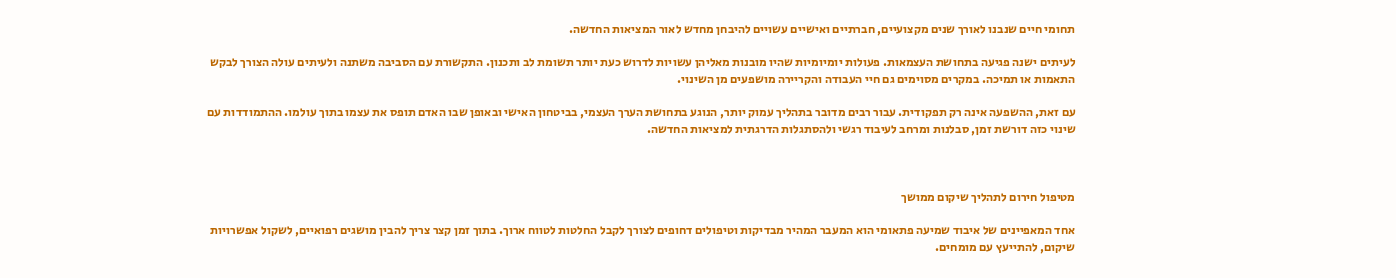תחומי חיים שנבנו לאורך שנים מקצועיים, חברתיים ואישיים עשויים להיבחן מחדש לאור המציאות החדשה.

לעיתים ישנה פגיעה בתחושת העצמאות. פעולות יומיומיות שהיו מובנות מאליהן עשויות לדרוש כעת יותר תשומת לב ותכנון. התקשורת עם הסביבה משתנה ולעיתים עולה הצורך לבקש התאמות או תמיכה. במקרים מסוימים גם חיי העבודה והקריירה מושפעים מן השינוי.

עם זאת, ההשפעה אינה רק תפקודית. עבור רבים מדובר בתהליך עמוק יותר, הנוגע בתחושת הערך העצמי, בביטחון האישי ובאופן שבו האדם תופס את עצמו בתוך עולמו. ההתמודדות עם שינוי כזה דורשת זמן, סבלנות ומרחב לעיבוד רגשי ולהסתגלות הדרגתית למציאות החדשה.



מטיפול חירום לתהליך שיקום ממושך

אחד המאפיינים של איבוד שמיעה פתאומי הוא המעבר המהיר מבדיקות וטיפולים דחופים לצורך לקבל החלטות לטווח ארוך. בתוך זמן קצר צריך להבין מושגים רפואיים, לשקול אפשרויות שיקום, להתייעץ עם מומחים.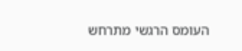העומס הרגשי מתרחש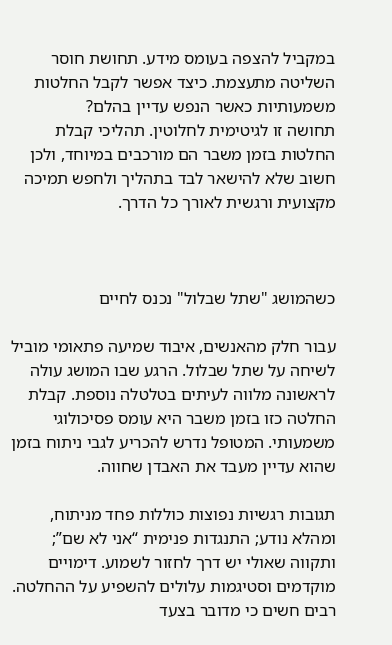במקביל להצפה בעומס מידע. תחושת חוסר השליטה מתעצמת. כיצד אפשר לקבל החלטות משמעותיות כאשר הנפש עדיין בהלם?
תחושה זו לגיטימית לחלוטין. תהליכי קבלת החלטות בזמן משבר הם מורכבים במיוחד, ולכן חשוב שלא להישאר לבד בתהליך ולחפש תמיכה מקצועית ורגשית לאורך כל הדרך.



כשהמושג "שתל שבלול" נכנס לחיים

עבור חלק מהאנשים, איבוד שמיעה פתאומי מוביל לשיחה על שתל שבלול. הרגע שבו המושג עולה לראשונה מלווה לעיתים בטלטלה נוספת. קבלת החלטה כזו בזמן משבר היא עומס פסיכולוגי משמעותי. המטופל נדרש להכריע לגבי ניתוח בזמן שהוא עדיין מעבד את האבדן שחווה.

תגובות רגשיות נפוצות כוללות פחד מניתוח, ומהלא נודע; התנגדות פנימית “אני לא שם”; ותקווה שאולי יש דרך לחזור לשמוע. דימויים מוקדמים וסטיגמות עלולים להשפיע על ההחלטה. רבים חשים כי מדובר בצעד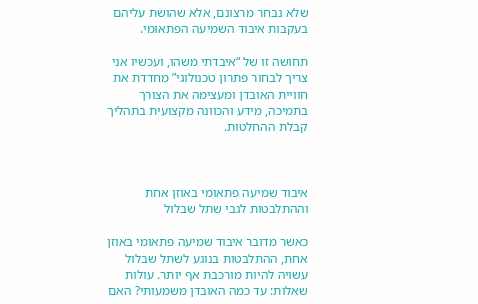שלא נבחר מרצונם, אלא שהושת עליהם בעקבות איבוד השמיעה הפתאומי.

תחושה זו של “איבדתי משהו, ועכשיו אני צריך לבחור פתרון טכנולוגי” מחדדת את חוויית האובדן ומעצימה את הצורך בתמיכה, מידע והכוונה מקצועית בתהליך קבלת ההחלטות.



איבוד שמיעה פתאומי באוזן אחת וההתלבטות לגבי שתל שבלול

כאשר מדובר איבוד שמיעה פתאומי באוזן אחת, ההתלבטות בנוגע לשתל שבלול עשויה להיות מורכבת אף יותר. עולות שאלות: עד כמה האובדן משמעותי? האם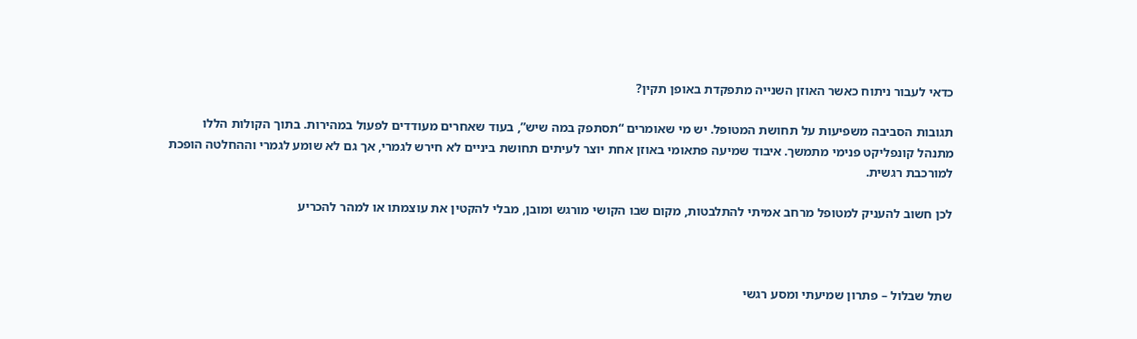כדאי לעבור ניתוח כאשר האוזן השנייה מתפקדת באופן תקין?

תגובות הסביבה משפיעות על תחושת המטופל. יש מי שאומרים “תסתפק במה שיש”, בעוד שאחרים מעודדים לפעול במהירות. בתוך הקולות הללו מתנהל קונפליקט פנימי מתמשך. איבוד שמיעה פתאומי באוזן אחת יוצר לעיתים תחושת ביניים לא חירש לגמרי, אך גם לא שומע לגמרי וההחלטה הופכת למורכבת רגשית.

לכן חשוב להעניק למטופל מרחב אמיתי להתלבטות, מקום שבו הקושי מורגש ומובן, מבלי להקטין את עוצמתו או למהר להכריע



שתל שבלול – פתרון שמיעתי ומסע רגשי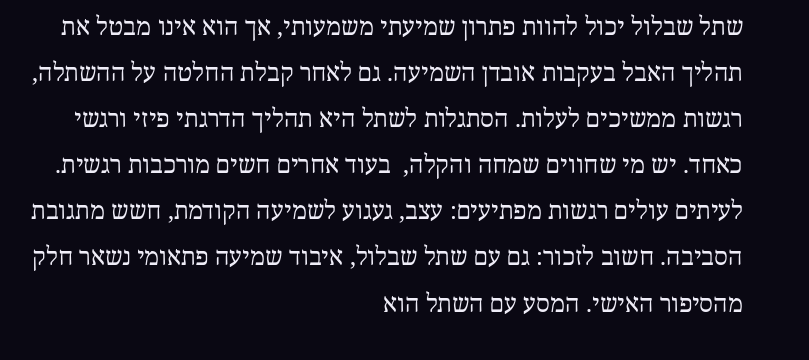שתל שבלול יכול להוות פתרון שמיעתי משמעותי, אך הוא אינו מבטל את תהליך האבל בעקבות אובדן השמיעה. גם לאחר קבלת החלטה על ההשתלה, רגשות ממשיכים לעלות. הסתגלות לשתל היא תהליך הדרגתי פיזי ורגשי כאחד. יש מי שחווים שמחה והקלה,  בעוד אחרים חשים מורכבות רגשית. לעיתים עולים רגשות מפתיעים: עצב, געגוע לשמיעה הקודמת, חשש מתגובת הסביבה. חשוב לזכור: גם עם שתל שבלול, איבוד שמיעה פתאומי נשאר חלק מהסיפור האישי. המסע עם השתל הוא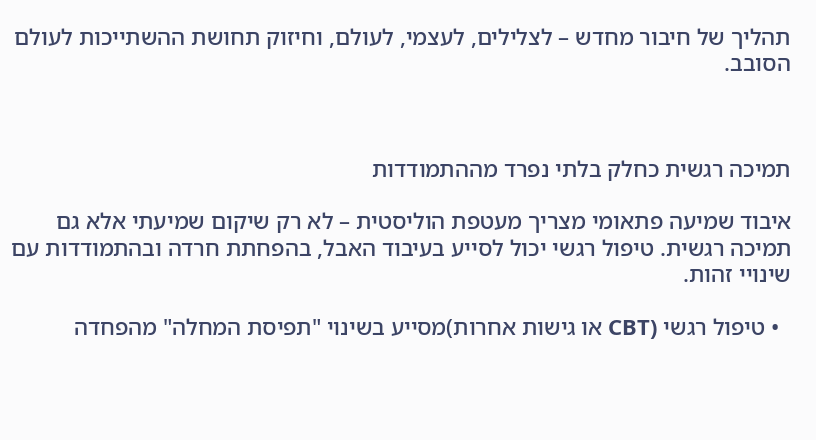תהליך של חיבור מחדש – לצלילים, לעצמי, לעולם, וחיזוק תחושת ההשתייכות לעולם הסובב.



תמיכה רגשית כחלק בלתי נפרד מההתמודדות

איבוד שמיעה פתאומי מצריך מעטפת הוליסטית – לא רק שיקום שמיעתי אלא גם תמיכה רגשית. טיפול רגשי יכול לסייע בעיבוד האבל, בהפחתת חרדה ובהתמודדות עם שינויי זהות.

  • טיפול רגשי (CBT או גישות אחרות)מסייע בשינוי "תפיסת המחלה" מהפחדה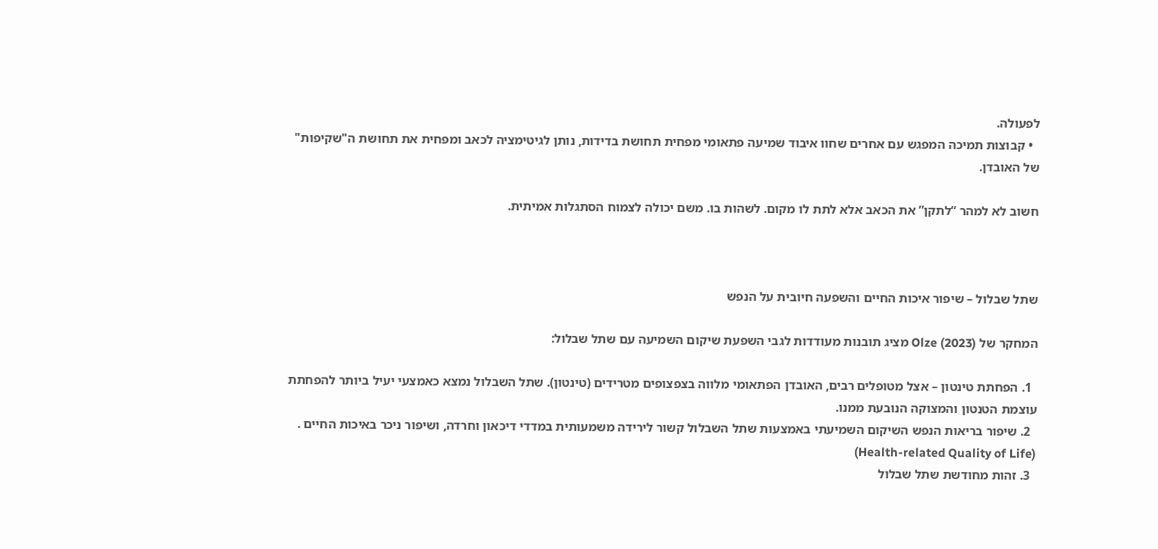לפעולה.
  • קבוצות תמיכה המפגש עם אחרים שחוו איבוד שמיעה פתאומי מפחית תחושת בדידות, נותן לגיטימציה לכאב ומפחית את תחושת ה"שקיפות" של האובדן.

חשוב לא למהר “לתקן” את הכאב אלא לתת לו מקום. לשהות בו. משם יכולה לצמוח הסתגלות אמיתית.



שתל שבלול – שיפור איכות החיים והשפעה חיובית על הנפש

המחקר של Olze (2023) מציג תובנות מעודדות לגבי השפעת שיקום השמיעה עם שתל שבלול:

  1. הפחתת טינטון – אצל מטופלים רבים, האובדן הפתאומי מלווה בצפצופים מטרידים (טינטון). שתל השבלול נמצא כאמצעי יעיל ביותר להפחתת עוצמת הטנטון והמצוקה הנובעת ממנו.
  2. שיפור בריאות הנפש השיקום השמיעתי באמצעות שתל השבלול קשור לירידה משמעותית במדדי דיכאון וחרדה, ושיפור ניכר באיכות החיים . (Health-related Quality of Life)
  3. זהות מחודשת שתל שבלול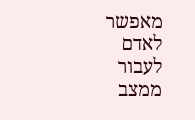מאפשר לאדם לעבור  ממצב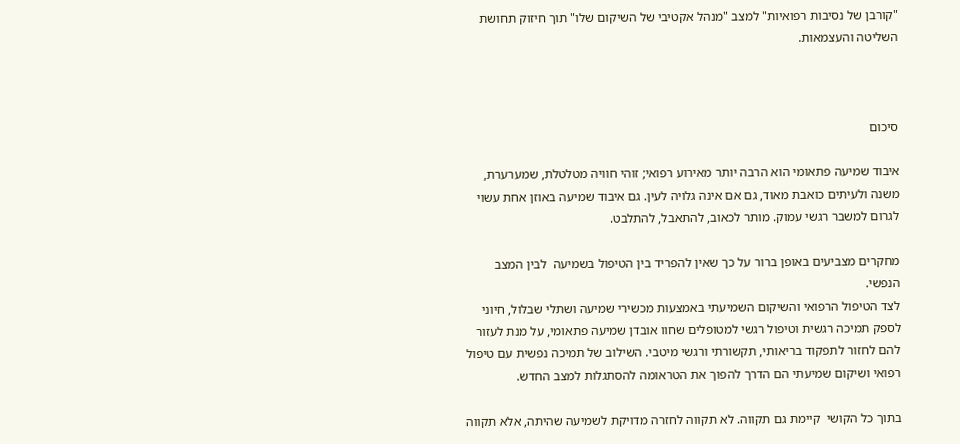"קורבן של נסיבות רפואיות" למצב "מנהל אקטיבי של השיקום שלו" תוך חיזוק תחושת השליטה והעצמאות.



סיכום

איבוד שמיעה פתאומי הוא הרבה יותר מאירוע רפואי; זוהי חוויה מטלטלת, שמערערת, משנה ולעיתים כואבת מאוד, גם אם אינה גלויה לעין. גם איבוד שמיעה באוזן אחת עשוי לגרום למשבר רגשי עמוק. מותר לכאוב, להתאבל, להתלבט.

מחקרים מצביעים באופן ברור על כך שאין להפריד בין הטיפול בשמיעה  לבין המצב הנפשי.
לצד הטיפול הרפואי והשיקום השמיעתי באמצעות מכשירי שמיעה ושתלי שבלול, חיוני לספק תמיכה רגשית וטיפול רגשי למטופלים שחוו אובדן שמיעה פתאומי, על מנת לעזור להם לחזור לתפקוד בריאותי, תקשורתי ורגשי מיטבי. השילוב של תמיכה נפשית עם טיפול רפואי ושיקום שמיעתי הם הדרך להפוך את הטראומה להסתגלות למצב החדש.

בתוך כל הקושי  קיימת גם תקווה. לא תקווה לחזרה מדויקת לשמיעה שהיתה, אלא תקווה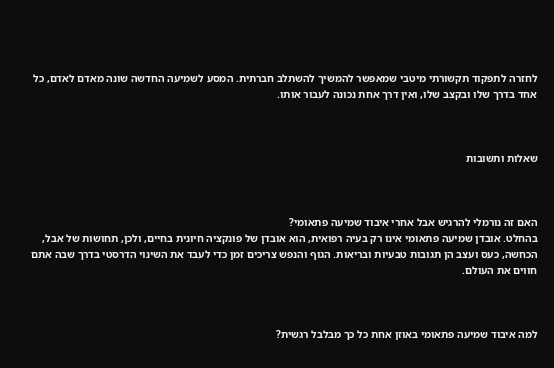לחזרה לתפקוד תקשורתי מיטבי שמאפשר להמשיך להשתלב חברתית. המסע לשמיעה החדשה שונה מאדם לאדם, כל אחד בדרך שלו ובקצב שלו, ואין דרך אחת נכונה לעבור אותו.



שאלות ותשובות



האם זה נורמלי להרגיש אבל אחרי איבוד שמיעה פתאומי?
בהחלט. אובדן שמיעה פתאומי אינו רק בעיה רפואית, הוא אובדן של פונקציה חיונית בחיים, ולכן, תחושות של אבל, הכחשה, כעס ועצב הן תגובות טבעיות ובריאות. הגוף והנפש צריכים זמן כדי לעבד את השינוי הדרסטי בדרך שבה אתם חווים את העולם.



למה איבוד שמיעה פתאומי באוזן אחת כל כך מבלבל רגשית?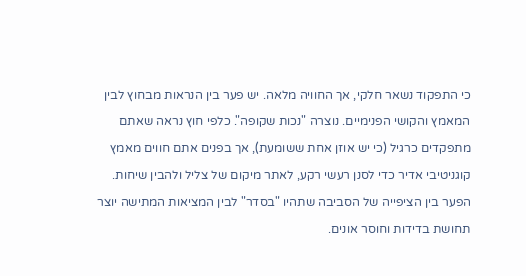כי התפקוד נשאר חלקי, אך החוויה מלאה. יש פער בין הנראות מבחוץ לבין המאמץ והקושי הפנימיים. נוצרה "נכות שקופה". כלפי חוץ נראה שאתם מתפקדים כרגיל (כי יש אוזן אחת ששומעת), אך בפנים אתם חווים מאמץ קוגניטיבי אדיר כדי לסנן רעשי רקע, לאתר מיקום של צליל ולהבין שיחות. הפער בין הציפייה של הסביבה שתהיו "בסדר" לבין המציאות המתישה יוצר תחושת בדידות וחוסר אונים.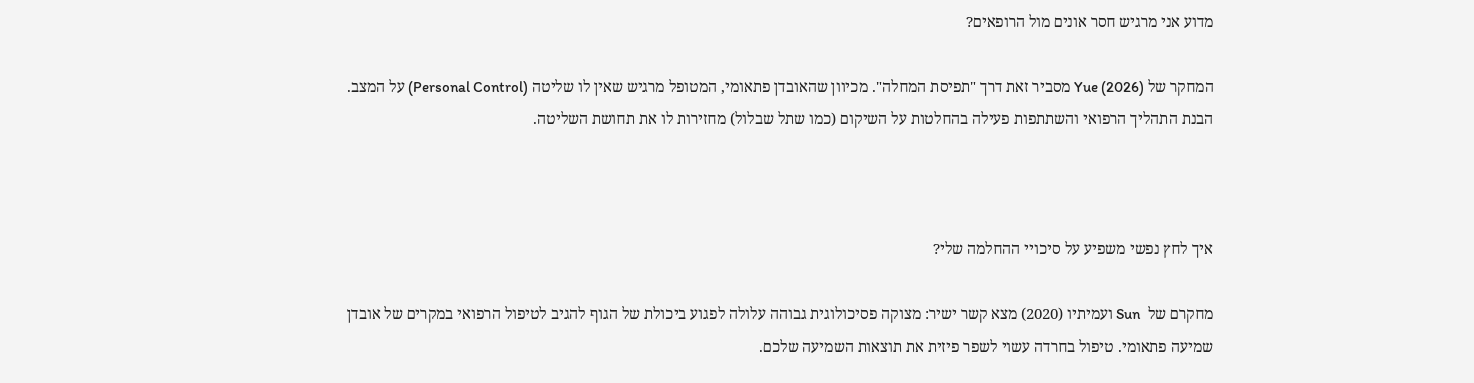מדוע אני מרגיש חסר אונים מול הרופאים?

המחקר של Yue (2026) מסביר זאת דרך "תפיסת המחלה". מכיוון שהאובדן פתאומי, המטופל מרגיש שאין לו שליטה (Personal Control) על המצב. הבנת התהליך הרפואי והשתתפות פעילה בהחלטות על השיקום (כמו שתל שבלול) מחזירות לו את תחושת השליטה.



איך לחץ נפשי משפיע על סיכויי ההחלמה שלי?

מחקרם של  Sun ועמיתיו (2020) מצא קשר ישיר: מצוקה פסיכולוגית גבוהה עלולה לפגוע ביכולת של הגוף להגיב לטיפול הרפואי במקרים של אובדן שמיעה פתאומי. טיפול בחרדה עשוי לשפר פיזית את תוצאות השמיעה שלכם.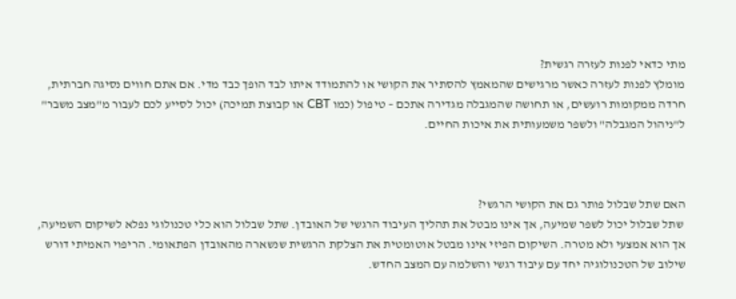מתי כדאי לפנות לעזרה רגשית?
מומלץ לפנות לעזרה כאשר מרגישים שהמאמץ להסתיר את הקושי או להתמודד איתו לבד הופך כבד מדי. אם אתם חווים נסיגה חברתית, חרדה ממקומות רועשים, או תחושה שהמגבלה מגדירה אתכם – טיפול (כמו CBT או קבוצת תמיכה) יכול לסייע לכם לעבור מ"מצב משבר" ל"ניהול המגבלה" ולשפר משמעותית את איכות החיים.



האם שתל שבלול פותר גם את הקושי הרגשי?
 שתל שבלול יכול לשפר שמיעה, אך אינו מבטל את תהליך העיבוד הרגשי של האובדן. שתל שבלול הוא כלי טכנולוגי נפלא לשיקום השמיעה, אך הוא אמצעי ולא מטרה. השיקום הפיזי אינו מבטל אוטומטית את הצלקת הרגשית שנשארה מהאובדן הפתאומי. הריפוי האמיתי דורש שילוב של הטכנולוגיה יחד עם עיבוד רגשי והשלמה עם המצב החדש.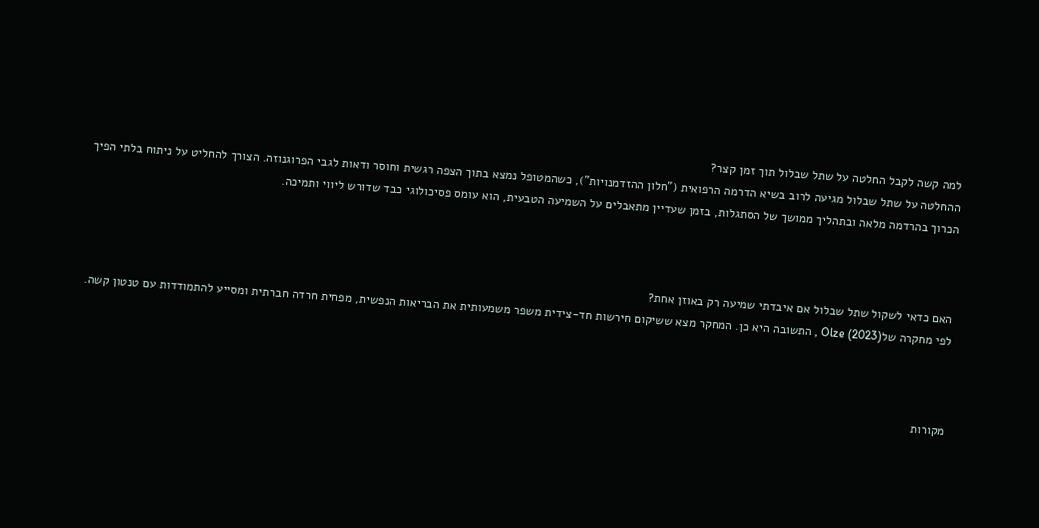למה קשה לקבל החלטה על שתל שבלול תוך זמן קצר?
ההחלטה על שתל שבלול מגיעה לרוב בשיא הדרמה הרפואית ("חלון ההזדמנויות"), כשהמטופל נמצא בתוך הצפה רגשית וחוסר ודאות לגבי הפרוגנוזה. הצורך להחליט על ניתוח בלתי הפיך הכרוך בהרדמה מלאה ובתהליך ממושך של הסתגלות, בזמן שעדיין מתאבלים על השמיעה הטבעית, הוא עומס פסיכולוגי כבד שדורש ליווי ותמיכה.



האם כדאי לשקול שתל שבלול אם איבדתי שמיעה רק באוזן אחת?
לפי מחקרה שלOlze (2023) , התשובה היא כן. המחקר מצא ששיקום חירשות חד-צידית משפר משמעותית את הבריאות הנפשית, מפחית חרדה חברתית ומסייע להתמודדות עם טנטון קשה.



מקורות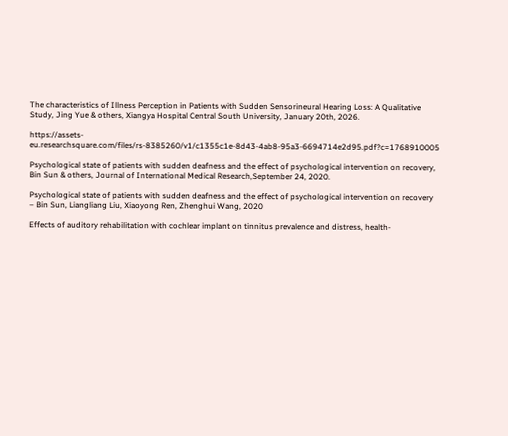The characteristics of Illness Perception in Patients with Sudden Sensorineural Hearing Loss: A Qualitative Study, Jing Yue & others, Xiangya Hospital Central South University, January 20th, 2026.

https://assets-eu.researchsquare.com/files/rs-8385260/v1/c1355c1e-8d43-4ab8-95a3-6694714e2d95.pdf?c=1768910005

Psychological state of patients with sudden deafness and the effect of psychological intervention on recovery, Bin Sun & others, Journal of International Medical Research,September 24, 2020.

Psychological state of patients with sudden deafness and the effect of psychological intervention on recovery – Bin Sun, Liangliang Liu, Xiaoyong Ren, Zhenghui Wang, 2020

Effects of auditory rehabilitation with cochlear implant on tinnitus prevalence and distress, health-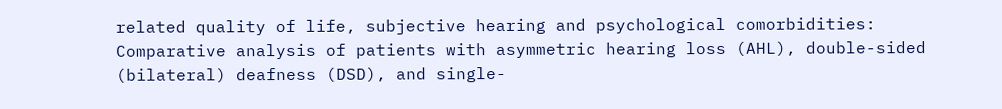related quality of life, subjective hearing and psychological comorbidities: Comparative analysis of patients with asymmetric hearing loss (AHL), double-sided (bilateral) deafness (DSD), and single-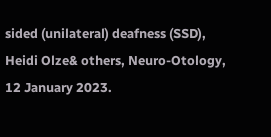sided (unilateral) deafness (SSD), Heidi Olze& others, Neuro-Otology,  12 January 2023.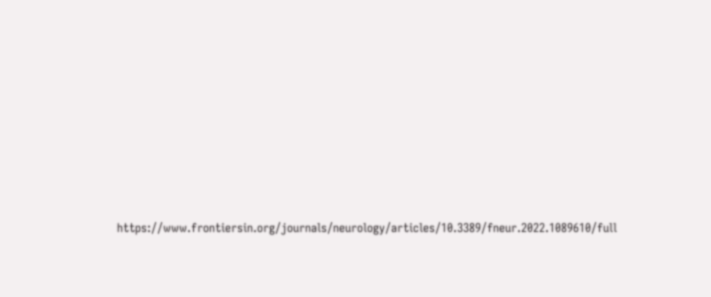https://www.frontiersin.org/journals/neurology/articles/10.3389/fneur.2022.1089610/full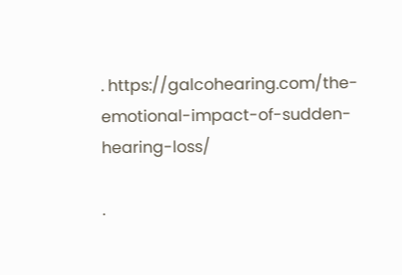. https://galcohearing.com/the-emotional-impact-of-sudden-hearing-loss/

.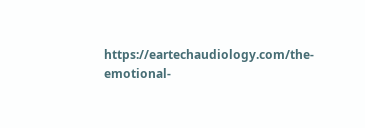https://eartechaudiology.com/the-emotional-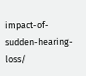impact-of-sudden-hearing-loss/